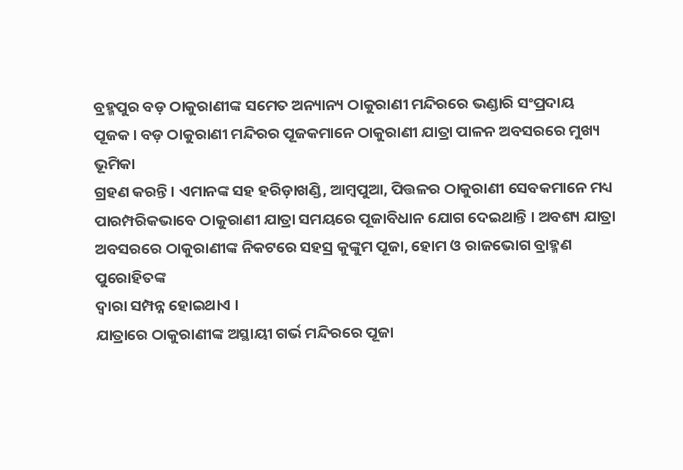ବ୍ରହ୍ମପୁର ବଡ଼ ଠାକୁରାଣୀଙ୍କ ସମେତ ଅନ୍ୟାନ୍ୟ ଠାକୁରାଣୀ ମନ୍ଦିରରେ ଭଣ୍ଡାରି ସଂପ୍ରଦାୟ
ପୂଜକ । ବଡ଼ ଠାକୁରାଣୀ ମନ୍ଦିରର ପୂଜକମାନେ ଠାକୁରାଣୀ ଯାତ୍ରା ପାଳନ ଅବସରରେ ମୁଖ୍ୟ ଭୂମିକା
ଗ୍ରହଣ କରନ୍ତି । ଏମାନଙ୍କ ସହ ହରିଡ଼ାଖଣ୍ଡି, ଆମ୍ୱପୁଆ, ପିତ୍ତଳର ଠାକୁରାଣୀ ସେବକମାନେ ମଧ୍ୟ
ପାରମ୍ପରିକଭାବେ ଠାକୁରାଣୀ ଯାତ୍ରା ସମୟରେ ପୂଜାବିଧାନ ଯୋଗ ଦେଇଥାନ୍ତି । ଅବଶ୍ୟ ଯାତ୍ରା
ଅବସରରେ ଠାକୁରାଣୀଙ୍କ ନିକଟରେ ସହସ୍ର କୁଙ୍କୁମ ପୂଜା, ହୋମ ଓ ରାଜଭୋଗ ବ୍ରାହ୍ମଣ ପୁରୋହିତଙ୍କ
ଦ୍ୱାରା ସମ୍ପନ୍ନ ହୋଇଥାଏ ।
ଯାତ୍ରାରେ ଠାକୁରାଣୀଙ୍କ ଅସ୍ଥାୟୀ ଗର୍ଭ ମନ୍ଦିରରେ ପୂଜା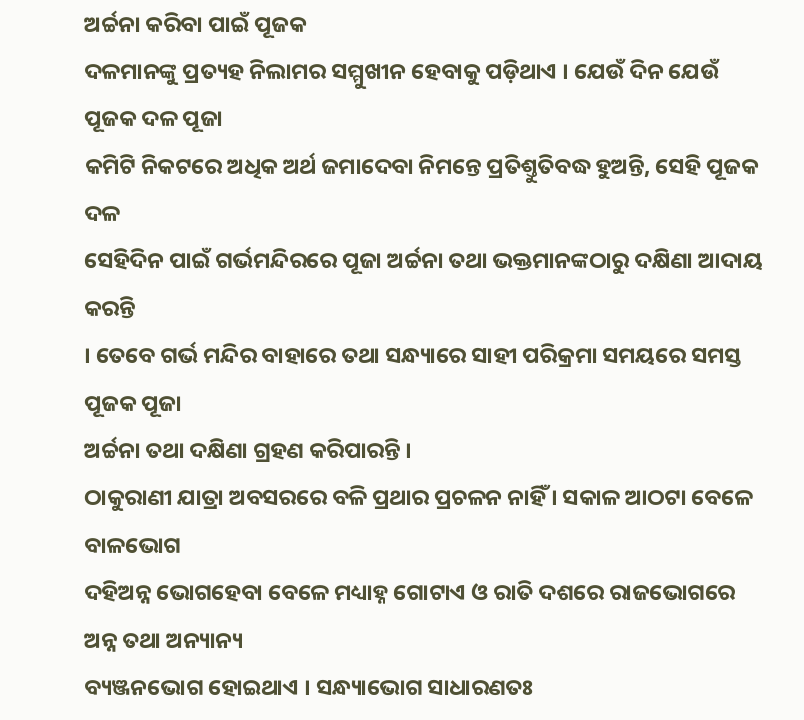ଅର୍ଚ୍ଚନା କରିବା ପାଇଁ ପୂଜକ
ଦଳମାନଙ୍କୁ ପ୍ରତ୍ୟହ ନିଲାମର ସମ୍ମୁଖୀନ ହେବାକୁ ପଡ଼ିଥାଏ । ଯେଉଁ ଦିନ ଯେଉଁ ପୂଜକ ଦଳ ପୂଜା
କମିଟି ନିକଟରେ ଅଧିକ ଅର୍ଥ ଜମାଦେବା ନିମନ୍ତେ ପ୍ରତିଶ୍ତୁତିବଦ୍ଧ ହୁଅନ୍ତି, ସେହି ପୂଜକ ଦଳ
ସେହିଦିନ ପାଇଁ ଗର୍ଭମନ୍ଦିରରେ ପୂଜା ଅର୍ଚ୍ଚନା ତଥା ଭକ୍ତମାନଙ୍କଠାରୁ ଦକ୍ଷିଣା ଆଦାୟ କରନ୍ତି
। ତେବେ ଗର୍ଭ ମନ୍ଦିର ବାହାରେ ତଥା ସନ୍ଧ୍ୟାରେ ସାହୀ ପରିକ୍ରମା ସମୟରେ ସମସ୍ତ ପୂଜକ ପୂଜା
ଅର୍ଚ୍ଚନା ତଥା ଦକ୍ଷିଣା ଗ୍ରହଣ କରିପାରନ୍ତି ।
ଠାକୁରାଣୀ ଯାତ୍ରା ଅବସରରେ ବଳି ପ୍ରଥାର ପ୍ରଚଳନ ନାହିଁ । ସକାଳ ଆଠଟା ବେଳେ ବାଳଭୋଗ
ଦହିଅନ୍ନ ଭୋଗହେବା ବେଳେ ମଧ୍ୟାହ୍ନ ଗୋଟାଏ ଓ ରାତି ଦଶରେ ରାଜଭୋଗରେ ଅନ୍ନ ତଥା ଅନ୍ୟାନ୍ୟ
ବ୍ୟଞ୍ଜନଭୋଗ ହୋଇଥାଏ । ସନ୍ଧ୍ୟାଭୋଗ ସାଧାରଣତଃ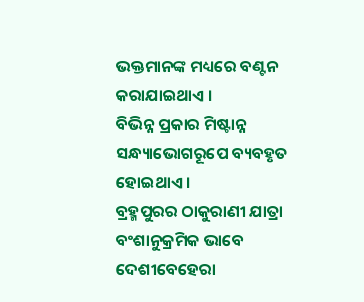ଭକ୍ତମାନଙ୍କ ମଧ୍ୟରେ ବଣ୍ଟନ କରାଯାଇଥାଏ ।
ବିଭିନ୍ନ ପ୍ରକାର ମିଷ୍ଟାନ୍ନ ସନ୍ଧ୍ୟାଭୋଗରୂପେ ବ୍ୟବହୃତ ହୋଇଥାଏ ।
ବ୍ରହ୍ମପୁରର ଠାକୁରାଣୀ ଯାତ୍ରା ବଂଶାନୁକ୍ରମିକ ଭାବେ ଦେଶୀବେହେରା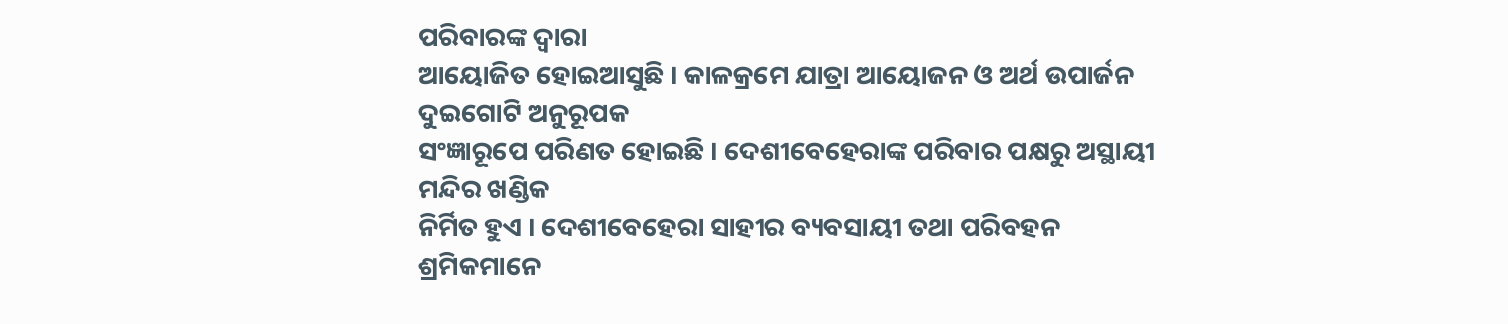ପରିବାରଙ୍କ ଦ୍ୱାରା
ଆୟୋଜିତ ହୋଇଆସୁଛି । କାଳକ୍ରମେ ଯାତ୍ରା ଆୟୋଜନ ଓ ଅର୍ଥ ଉପାର୍ଜନ ଦୁଇଗୋଟି ଅନୁରୂପକ
ସଂଜ୍ଞାରୂପେ ପରିଣତ ହୋଇଛି । ଦେଶୀବେହେରାଙ୍କ ପରିବାର ପକ୍ଷରୁ ଅସ୍ଥାୟୀ ମନ୍ଦିର ଖଣ୍ଡିକ
ନିର୍ମିତ ହୁଏ । ଦେଶୀବେହେରା ସାହୀର ବ୍ୟବସାୟୀ ତଥା ପରିବହନ ଶ୍ରମିକମାନେ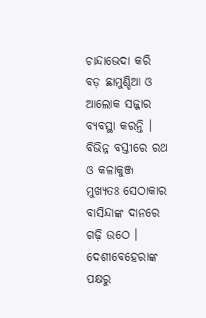ଚାନ୍ଦାଭେଦା କରି
ବଡ଼ ଛାମୁଣ୍ଡିଆ ଓ ଆଲୋକ ସଜ୍ଜାର ବ୍ୟବସ୍ଥା କରନ୍ତି । ବିଭିନ୍ନ ବସ୍ତୀରେ ରଥ ଓ କଳାକୁଞ୍ଜ
ମୁଖ୍ୟତଃ ସେଠାକାର ବାସିନ୍ଦାଙ୍କ ଦାନରେ ଗଢ଼ି ଉଠେ । ଦେଶୀବେହେରାଙ୍କ ପକ୍ଷରୁ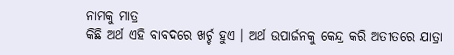ନାମକୁ ମାତ୍ର
କିଛି ଅର୍ଥ ଏହି ବାବଦରେ ଖର୍ଚ୍ଚ ହୁଏ । ଅର୍ଥ ଉପାର୍ଜନକୁ କେନ୍ଦ୍ର କରି ଅତୀତରେ ଯାତ୍ରା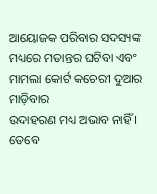ଆୟୋଜକ ପରିବାର ସଦସ୍ୟଙ୍କ ମଧ୍ୟରେ ମତାନ୍ତର ଘଟିବା ଏବଂ ମାମଲା କୋର୍ଟ କଚେରୀ ଦୁଆର ମାଡ଼ିବାର
ଉଦାହରଣ ମଧ୍ୟ ଅଭାବ ନାହିଁ । ତେବେ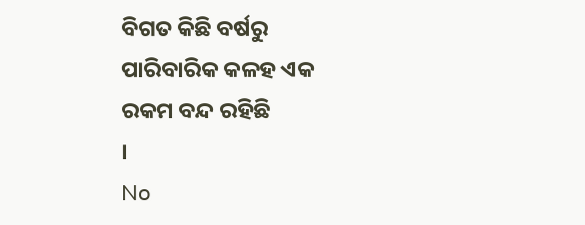ବିଗତ କିଛି ବର୍ଷରୁ ପାରିବାରିକ କଳହ ଏକ ରକମ ବନ୍ଦ ରହିଛି
।
No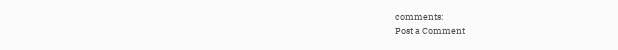comments:
Post a Comment